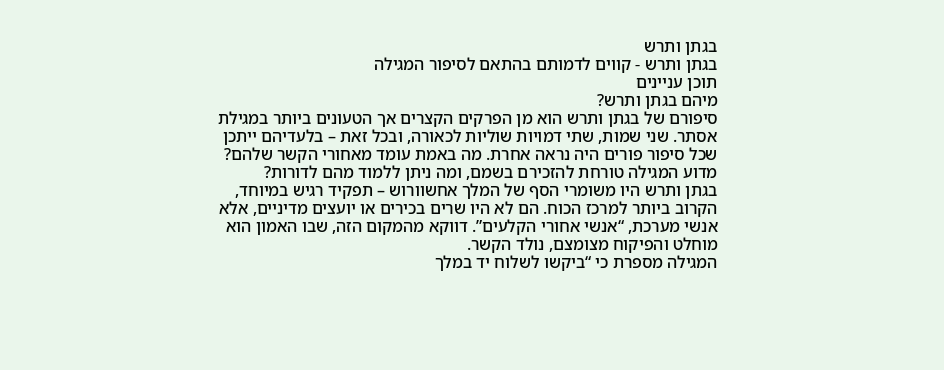בגתן ותרש
בגתן ותרש - קווים לדמותם בהתאם לסיפור המגילה
תוכן עניינים
מיהם בגתן ותרש?
סיפורם של בגתן ותרש הוא מן הפרקים הקצרים אך הטעונים ביותר במגילת אסתר. שני שמות, שתי דמויות שוליות לכאורה, ובכל זאת – בלעדיהם ייתכן שכל סיפור פורים היה נראה אחרת. מה באמת עומד מאחורי הקשר שלהם? מדוע המגילה טורחת להזכירם בשמם, ומה ניתן ללמוד מהם לדורות?
בגתן ותרש היו משומרי הסף של המלך אחשוורוש – תפקיד רגיש במיוחד, הקרוב ביותר למרכז הכוח. הם לא היו שרים בכירים או יועצים מדיניים, אלא אנשי מערכת, “אנשי אחורי הקלעים”. דווקא מהמקום הזה, שבו האמון הוא מוחלט והפיקוח מצומצם, נולד הקשר.
המגילה מספרת כי “ביקשו לשלוח יד במלך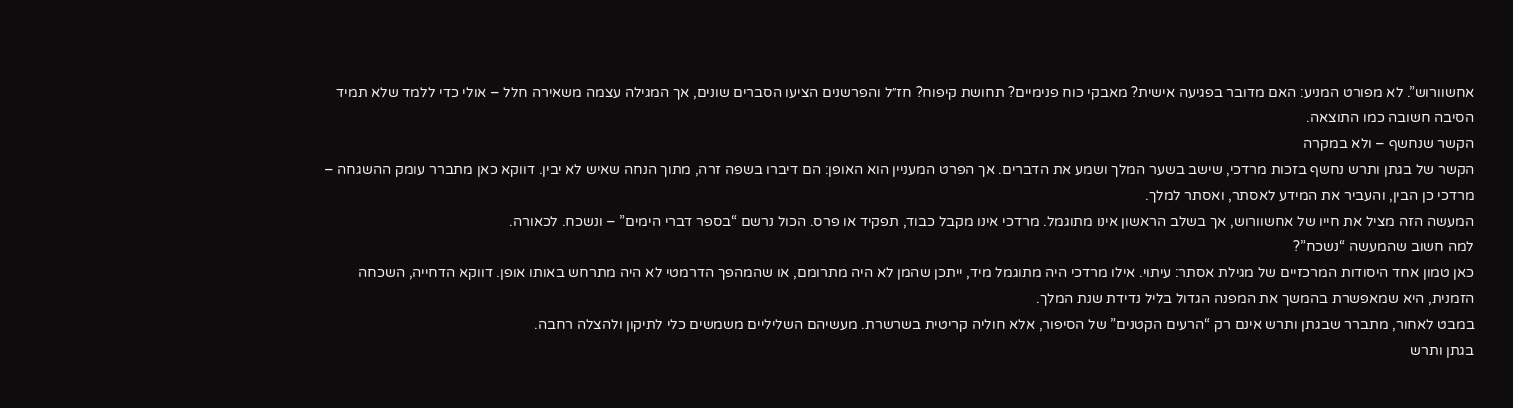אחשוורוש”. לא מפורט המניע: האם מדובר בפגיעה אישית? מאבקי כוח פנימיים? תחושת קיפוח? חז״ל והפרשנים הציעו הסברים שונים, אך המגילה עצמה משאירה חלל – אולי כדי ללמד שלא תמיד הסיבה חשובה כמו התוצאה.
הקשר שנחשף – ולא במקרה
הקשר של בגתן ותרש נחשף בזכות מרדכי, שישב בשער המלך ושמע את הדברים. אך הפרט המעניין הוא האופן: הם דיברו בשפה זרה, מתוך הנחה שאיש לא יבין. דווקא כאן מתברר עומק ההשגחה – מרדכי כן הבין, והעביר את המידע לאסתר, ואסתר למלך.
המעשה הזה מציל את חייו של אחשוורוש, אך בשלב הראשון אינו מתוגמל. מרדכי אינו מקבל כבוד, תפקיד או פרס. הכול נרשם “בספר דברי הימים” – ונשכח. לכאורה.
למה חשוב שהמעשה “נשכח”?
כאן טמון אחד היסודות המרכזיים של מגילת אסתר: עיתוי. אילו מרדכי היה מתוגמל מיד, ייתכן שהמן לא היה מתרומם, או שהמהפך הדרמטי לא היה מתרחש באותו אופן. דווקא הדחייה, השכחה הזמנית, היא שמאפשרת בהמשך את המפנה הגדול בליל נדידת שנת המלך.
במבט לאחור, מתברר שבגתן ותרש אינם רק “הרעים הקטנים” של הסיפור, אלא חוליה קריטית בשרשרת. מעשיהם השליליים משמשים כלי לתיקון ולהצלה רחבה.
בגתן ותרש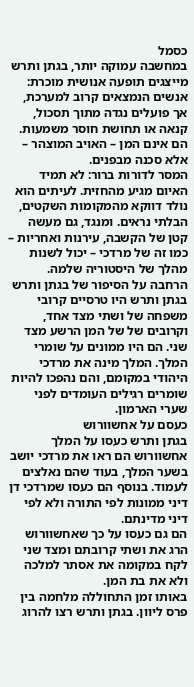כסמל
במחשבה עמוקה יותר, בגתן ותרש מייצגים תופעה אנושית מוכרת: אנשים הנמצאים קרוב למערכת, אך פועלים נגדה מתוך תסכול, קנאה או תחושת חוסר משמעות. הם אינם המן – האויב המוצהר – אלא סכנה מבפנים.
המסר לדורות ברור: לא תמיד האיום מגיע מהחזית. לעיתים הוא נולד דווקא מהמקומות השקטים, הבלתי נראים. ומנגד, גם מעשה קטן של הקשבה, עירנות ואחריות – כמו זה של מרדכי – יכול לשנות מהלך של היסטוריה שלמה.
הרחבה על הסיפור של בגתן ותרש
בגתן ותרש היו טרסיים קרובי משפחה של ושתי מצד אחד, וקרובים של של המן הרשע מצד שני. הם היו ממונים על שומרי המלך. המלך מינה את מרדכי היהודי במקומם, והם נהפכו להיות שומרים רגילים העומדים לפני שערי הארמון.
כעסם על אחשוורוש
בגתן ותרש כעסו על המלך אחשוורוש הם ראו את מרדכי יושב בשער המלך, בעוד שהם נאלצים לעמוד. בנוסף הם כעסו שמרדכי דן דיני ממונות לפי התורה ולא לפי דיני מדינתם.
הם גם כעסו על כך שאחשוורוש הרג את ושתי קרובתם ומצד שני לקח במקומה את אסתר למלכה ולא את בת המן.
באותו זמן התחוללה מלחמה בין פרס ליוון. בגתן ותרש רצו להרוג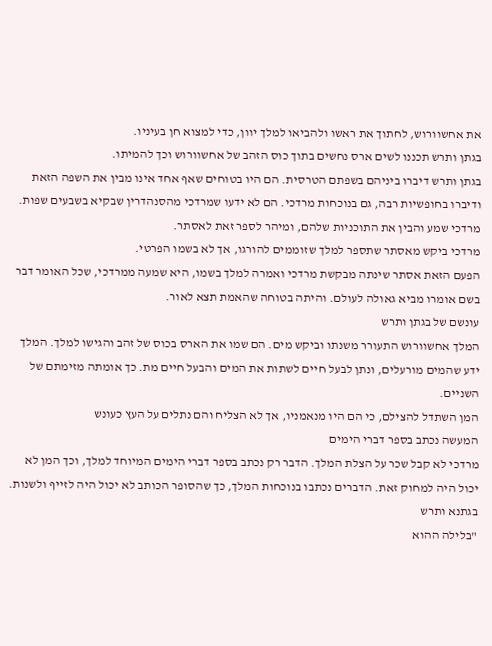את אחשוורוש, לחתוך את ראשו ולהביאו למלך יוון, כדי למצוא חן בעיניו.
בגתן ותרש תכננו לשים ארס נחשים בתוך כוס הזהב של אחשוורוש וכך להמיתו.
בגתן ותרש דיברו ביניהם בשפתם הטרסית. הם היו בטוחים שאף אחד אינו מבין את השפה הזאת ודיברו בחופשיות רבה, גם בנוכחות מרדכי. הם לא ידעו שמרדכי מהסנהדרין שבקיא בשבעים שפות.
מרדכי שמע והבין את התוכניות שלהם, ומיהר לספר זאת לאסתר.
מרדכי ביקש מאסתר שתספר למלך שזוממים להורגו, אך לא בשמו הפרטי.
הפעם הזאת אסתר שינתה מבקשת מרדכי ואמרה למלך בשמו, היא שמעה ממרדכי, שכל האומר דבר בשם אומרו מביא גאולה לעולם. והיתה בטוחה שהאמת תצא לאור.
עונשם של בגתן ותרש
המלך אחשוורוש התעורר משנתו וביקש מים. הם שמו את הארס בכוס של זהב והגישו למלך. המלך ידע שהמים מורעלים, ונתן לבעל חיים לשתות את המים והבעל חיים מת. כך אומתה מזימתם של השניים.
המן השתדל להצילם, כי הם היו מנאמניו, אך לא הצליח והם נתלים על העץ כעונש
המעשה נכתב בספר דברי הימים
מרדכי לא קבל שכר על הצלת המלך. הדבר רק נכתב בספר דברי הימים המיוחד למלך, וכך המן לא יכול היה למחוק זאת. הדברים נכתבו בנוכחות המלך, כך שהסופר הכותב לא יכול היה לזייף ולשנות.
בגתנא ותרש
"בלילה ההוא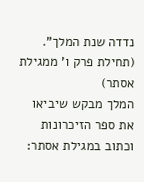נדדה שנת המלך". (תחילת פרק ו' ממגילת אסתר)
המלך מבקש שיביאו את ספר הזיכרונות וכתוב במגילת אסתר: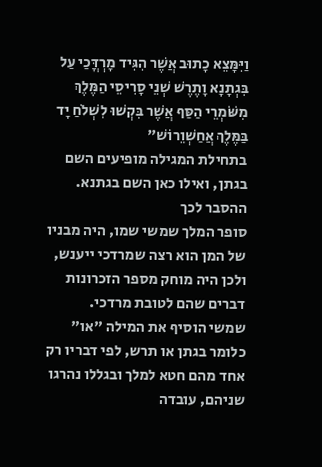וַיִּמָּצֵא כָתוּב אֲשֶׁר הִגִּיד מָרְדֳּכַי עַל בִּגְתָנָא וָתֶרֶשׁ שְׁנֵי סָרִיסֵי הַמֶּלֶךְ מִשֹּׁמְרֵי הַסַּף אֲשֶׁר בִּקְשׁוּ לִשְׁלֹחַ יָד בַּמֶּלֶךְ אֲחַשְׁוֵרוֹשׁ"
בתחילת המגילה מופיעים השם בגתן, ואילו כאן השם בגתנא.
ההסבר לכך
סופר המלך שמשי שמו, היה מבניו של המן הוא רצה שמרדכי ייענש, ולכן היה מוחק מספר הזכרונות דברים שהם לטובת מרדכי.
שמשי הוסיף את המילה "או" כלומר בגתן או תרש, לפי דבריו רק אחד מהם חטא למלך ובגללו נהרגו שניהם, עובדה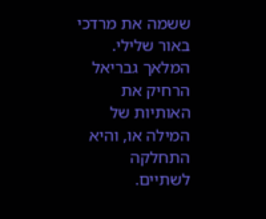ששמה את מרדכי באור שלילי.
המלאך גבריאל הרחיק את האותיות של המילה או, והיא התחלקה לשתיים.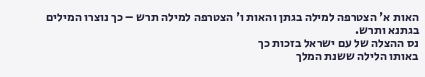האות א' הצטרפה למילה בגתן והאות ו' הצטרפה למילה תרש – כך נוצרו המילים בגתנא ותרש.
נס ההצלה של עם ישראל בזכות כך
באותו הלילה ששנת המלך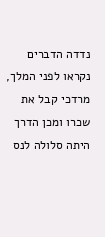נדדה הדברים נקראו לפני המלך, מרדכי קבל את שכרו ומכן הדרך היתה סלולה לנס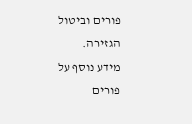פורים וביטול הגזירה.
מידע נוסף על פורים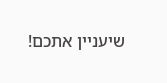שיעניין אתכם!